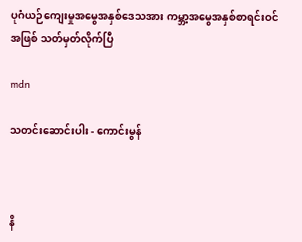ပုဂံယဉ်ကျေးမှုအမွေအနှစ်ဒေသအား ကမ္ဘာ့အမွေအနှစ်စာရင်းဝင်အဖြစ် သတ်မှတ်လိုက်ပြီ

mdn

သတင်းဆောင်းပါး - ကောင်းမွန်



နိ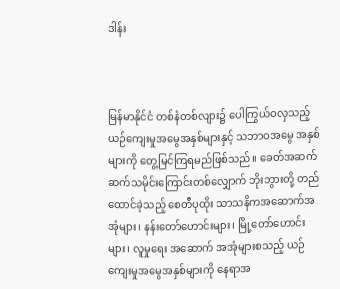ဒါန်း



မြန်မာနိုင်ငံ တစ်နံတစ်လျား၌ ပေါကြွယ်ဝလှသည့်ယဉ်ကျေးမှုအမွေအနှစ်များနှင့် သဘာဝအမွေ အနှစ်များကို တွေ့မြင်ကြရမည်ဖြစ်သည်။ ခေတ်အဆက်ဆက်သမိုင်းကြောင်းတစ်လျှောက် ဘိုးဘွားတို့ တည်ထောင်ခဲ့သည့် စေတီပုထိုး သာသနိကအဆောက်အအုံများ၊ နန်းတော်ဟောင်းများ၊ မြို့တော်ဟောင်းများ၊ လူမှုရေး အဆောက် အအုံများစသည့် ယဉ်ကျေးမှုအမွေအနှစ်များကို နေရာအ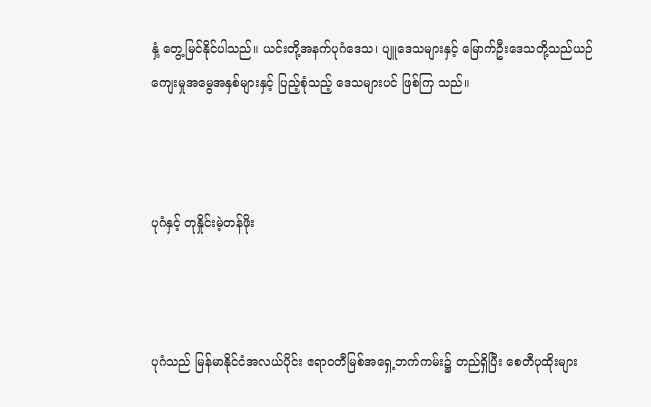နှံ့ တွေ့မြင်နိုင်ပါသည်။ ယင်းတို့အနက်ပုဂံဒေသ၊ ပျူဒေသများနှင့် မြောက်ဦးဒေသတို့သည်ယဉ်ကျေးမှုအမွေအနှစ်များနှင့် ပြည့်စုံသည့် ဒေသများပင် ဖြစ်ကြ သည်။



ပုဂံနှင့် တုနှိုင်းမဲ့တန်ဖိုး



ပုဂံသည် မြန်မာနိုင်ငံအလယ်ပိုင်း ဧရာဝတီမြစ်အရှေ့ဘက်ကမ်း၌ တည်ရှိပြီး စေတီပုထိုးများ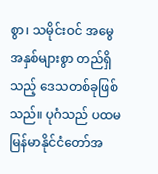စွာ၊ သမိုင်းဝင် အမွေအနှစ်များစွာ တည်ရှိသည့် ဒေသတစ်ခုဖြစ်သည်။ ပုဂံသည် ပထမမြန်မာနိုင်ငံတော်အ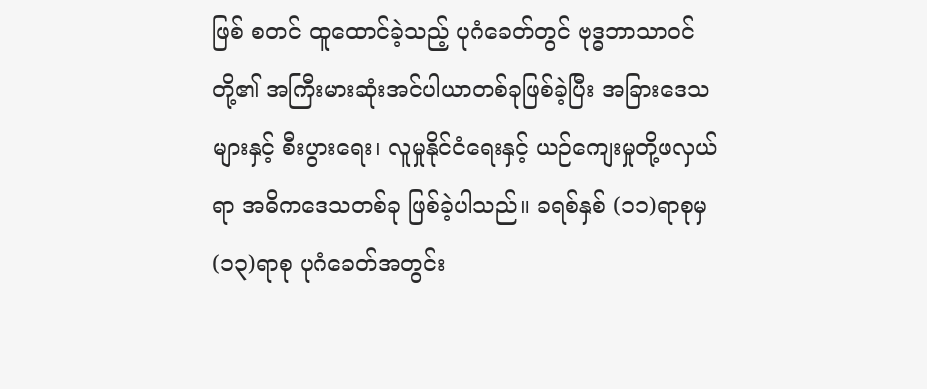ဖြစ် စတင် ထူထောင်ခဲ့သည့် ပုဂံခေတ်တွင် ဗုဒ္ဓဘာသာဝင်တို့၏ အကြီးမားဆုံးအင်ပါယာတစ်ခုဖြစ်ခဲ့ပြီး အခြားဒေသ များနှင့် စီးပွားရေး၊ လူမှုနိုင်ငံရေးနှင့် ယဉ်ကျေးမှုတို့ဖလှယ်ရာ အဓိကဒေသတစ်ခု ဖြစ်ခဲ့ပါသည်။ ခရစ်နှစ် (၁၁)ရာစုမှ (၁၃)ရာစု ပုဂံခေတ်အတွင်း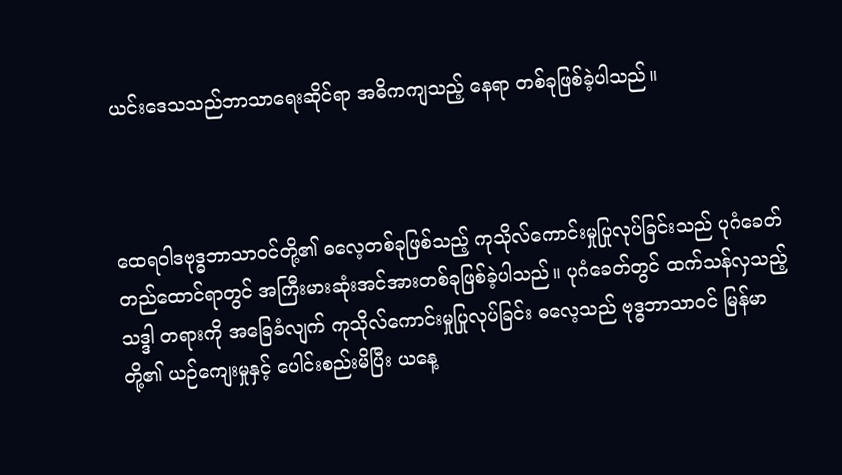ယင်းဒေသသည်ဘာသာရေးဆိုင်ရာ အဓိကကျသည့် နေရာ တစ်ခုဖြစ်ခဲ့ပါသည်။



ထေရဝါဒဗုဒ္ဓဘာသာဝင်တို့၏ ဓလေ့တစ်ခုဖြစ်သည့် ကုသိုလ်ကောင်းမှုပြုလုပ်ခြင်းသည် ပုဂံခေတ် တည်ထောင်ရာတွင် အကြီးမားဆုံးအင်အားတစ်ခုဖြစ်ခဲ့ပါသည်။ ပုဂံခေတ်တွင် ထက်သန်လှသည့် သဒ္ဒါ တရားကို အခြေခံလျက် ကုသိုလ်ကောင်းမှုပြုလုပ်ခြင်း ဓလေ့သည် ဗုဒ္ဓဘာသာဝင် မြန်မာတို့၏ ယဉ်ကျေးမှုနှင့် ပေါင်းစည်းမိပြီး ယနေ့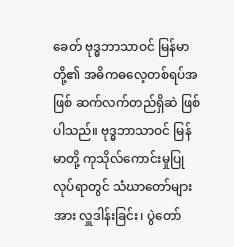ခေတ် ဗုဒ္ဓဘာသာဝင် မြန်မာတို့၏ အဓိကဓလေ့တစ်ရပ်အဖြစ် ဆက်လက်တည်ရှိဆဲ ဖြစ်ပါသည်။ ဗုဒ္ဓဘာသာဝင် မြန်မာတို့ ကုသိုလ်ကောင်းမှုပြုလုပ်ရာတွင် သံဃာတော်များအား လှူဒါန်းခြင်း၊ ပွဲတော်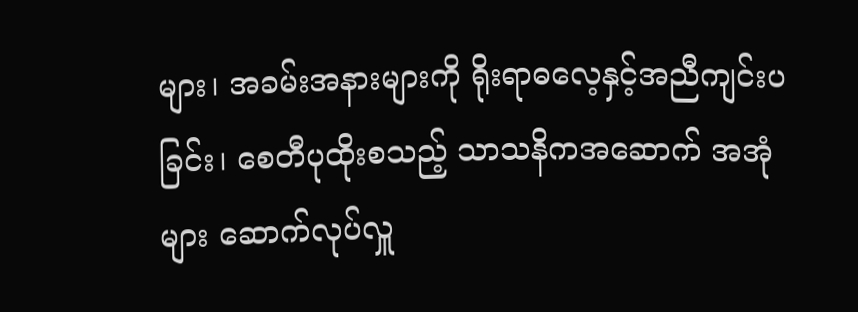များ၊ အခမ်းအနားများကို ရိုးရာဓလေ့နှင့်အညီကျင်းပခြင်း၊ စေတီပုထိုးစသည့် သာသနိကအဆောက် အအုံများ ဆောက်လုပ်လှူ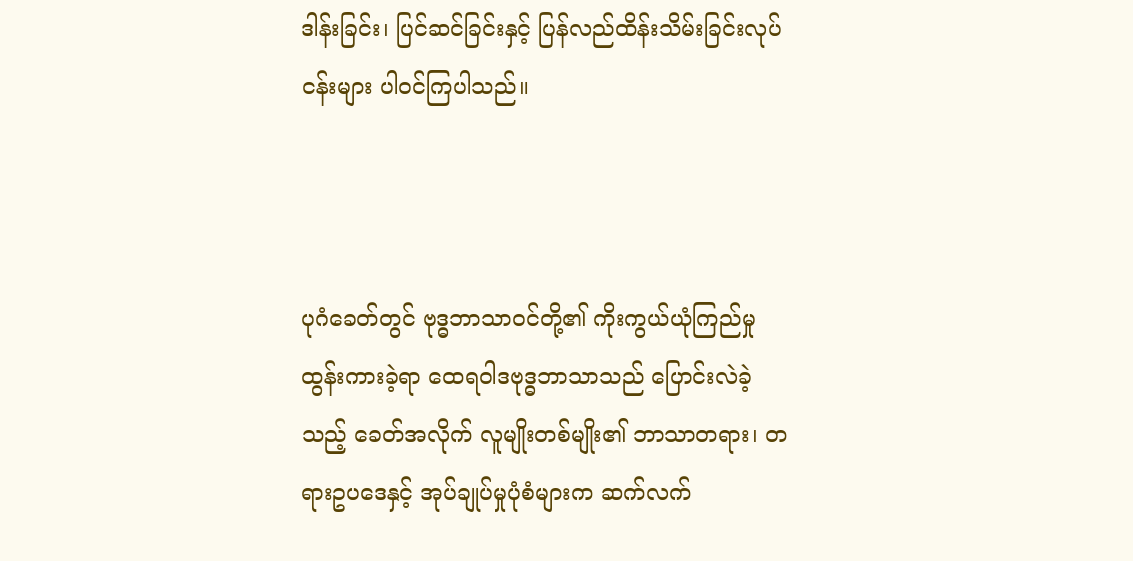ဒါန်းခြင်း၊ ပြင်ဆင်ခြင်းနှင့် ပြန်လည်ထိန်းသိမ်းခြင်းလုပ်ငန်းများ ပါဝင်ကြပါသည်။



ပုဂံခေတ်တွင် ဗုဒ္ဓဘာသာဝင်တို့၏ ကိုးကွယ်ယုံကြည်မှု ထွန်းကားခဲ့ရာ ထေရဝါဒဗုဒ္ဓဘာသာသည် ပြောင်းလဲခဲ့သည့် ခေတ်အလိုက် လူမျိုးတစ်မျိုး၏ ဘာသာတရား၊ တရားဥပဒေနှင့် အုပ်ချုပ်မှုပုံစံများက ဆက်လက်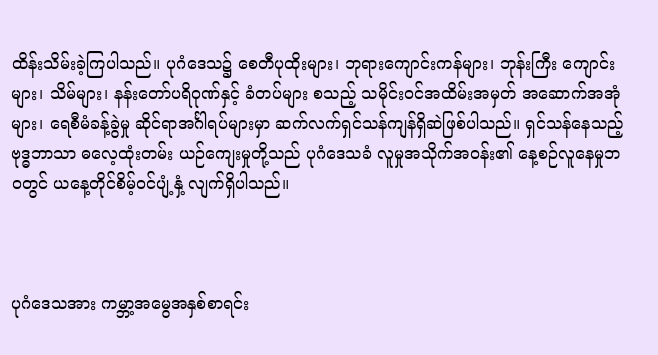ထိန်းသိမ်းခဲ့ကြပါသည်။ ပုဂံဒေသ၌ စေတီပုထိုးများ၊ ဘုရားကျောင်းကန်များ၊ ဘုန်းကြီး ကျောင်းများ၊ သိမ်များ၊ နန်းတော်ပရိဝုဏ်နှင့် ခံတပ်များ စသည့် သမိုင်းဝင်အထိမ်းအမှတ် အဆောက်အအုံများ၊ ရေစီမံခန့်ခွဲမှု ဆိုင်ရာအင်္ဂါရပ်များမှာ ဆက်လက်ရှင်သန်ကျန်ရှိဆဲဖြစ်ပါသည်။ ရှင်သန်နေသည့် ဗုဒ္ဓဘာသာ ဓလေ့ထုံးတမ်း ယဉ်ကျေးမှုတို့သည် ပုဂံဒေသခံ လူမှုအသိုက်အဝန်း၏ နေ့စဉ်လူနေမှုဘဝတွင် ယနေ့တိုင်စိမ့်ဝင်ပျံ့နှံ့ လျက်ရှိပါသည်။



ပုဂံဒေသအား ကမ္ဘာ့အမွေအနှစ်စာရင်း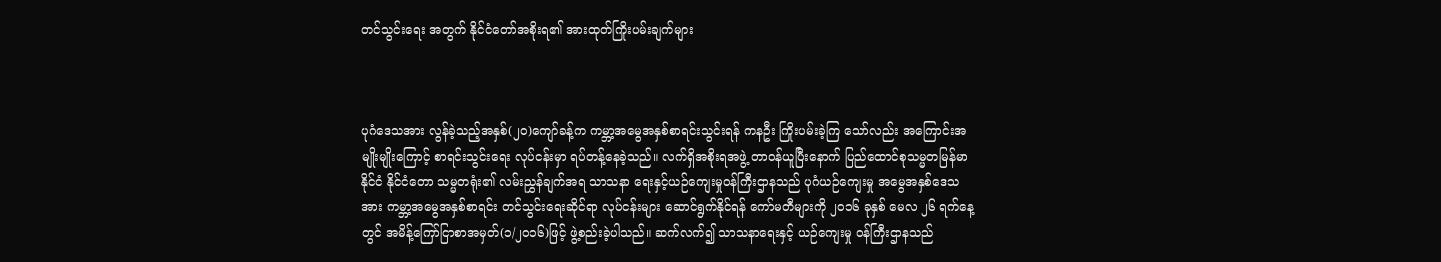တင်သွင်းရေး အတွက် နိုင်ငံတော်အစိုးရ၏ အားထုတ်ကြိုးပမ်းချက်များ



ပုဂံဒေသအား လွန်ခဲ့သည့်အနှစ်(၂၀)ကျော်ခန့်က ကမ္ဘာ့အမွေအနှစ်စာရင်းသွင်းရန် ကနဦး ကြိုးပမ်းခဲ့ကြ သော်လည်း အကြောင်းအမျိုးမျိုးကြောင့် စာရင်းသွင်းရေး လုပ်ငန်းမှာ ရပ်တန့်နေခဲ့သည်။ လက်ရှိအစိုးရအဖွဲ့ တာဝန်ယူပြီးနောက် ပြည်ထောင်စုသမ္မတမြန်မာနိုင်ငံ နိုင်ငံတော သမ္မတရုံး၏ လမ်းညွှန်ချက်အရ သာသနာ ရေးနှင့်ယဉ်ကျေးမှုဝန်ကြီးဌာနသည် ပုဂံယဉ်ကျေးမှု အမွေအနှစ်ဒေသအား ကမ္ဘာ့အမွေအနှစ်စာရင်း တင်သွင်းရေးဆိုင်ရာ လုပ်ငန်းများ ဆောင်ရွက်နိုင်ရန် ကော်မတီများကို ၂၀၁၆ ခုနှစ် မေလ ၂၆ ရက်နေ့တွင် အမိန့်ကြော်ငြာစာအမှတ်(၁/၂၀၁၆)ဖြင့် ဖွဲ့စည်းခဲ့ပါသည်။ ဆက်လက်၍ သာသနာရေးနှင့် ယဉ်ကျေးမှု ဝန်ကြီးဌာနသည်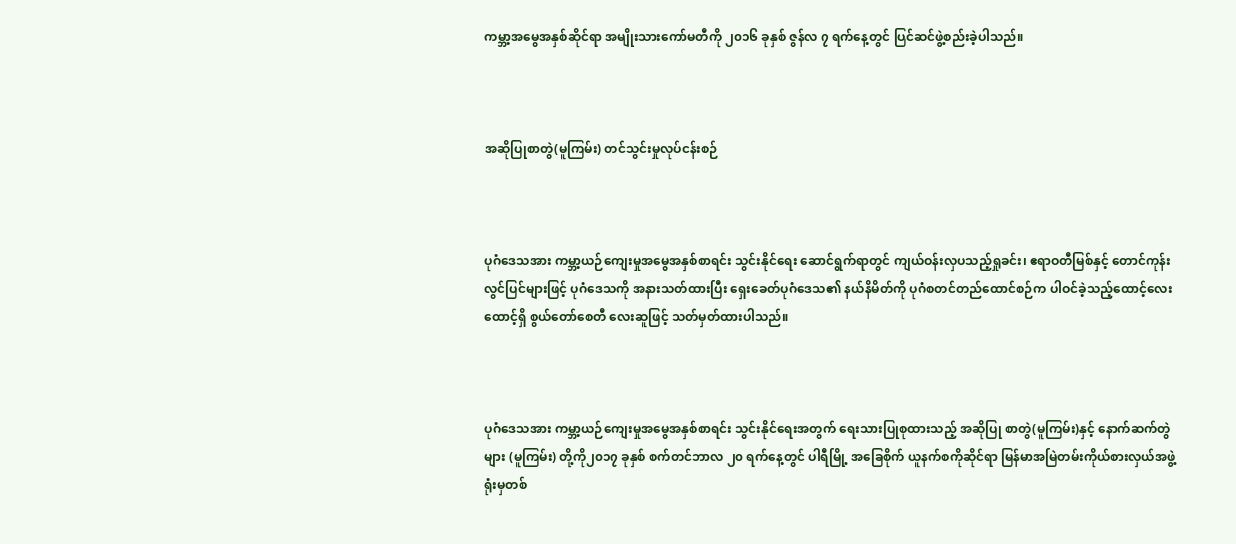ကမ္ဘာ့အမွေအနှစ်ဆိုင်ရာ အမျိုးသားကော်မတီကို ၂၀၁၆ ခုနှစ် ဇွန်လ ၇ ရက်နေ့တွင် ပြင်ဆင်ဖွဲ့စည်းခဲ့ပါသည်။



အဆိုပြုစာတွဲ(မူကြမ်း) တင်သွင်းမှုလုပ်ငန်းစဉ်



ပုဂံဒေသအား ကမ္ဘာ့ယဉ်ကျေးမှုအမွေအနှစ်စာရင်း သွင်းနိုင်ရေး ဆောင်ရွက်ရာတွင် ကျယ်ဝန်းလှပသည့်ရှုခင်း၊ ဧရာဝတီမြစ်နှင့် တောင်ကုန်းလွင်ပြင်များဖြင့် ပုဂံဒေသကို အနားသတ်ထားပြီး ရှေးခေတ်ပုဂံဒေသ၏ နယ်နိမိတ်ကို ပုဂံစတင်တည်ထောင်စဉ်က ပါဝင်ခဲ့သည့်ထောင့်လေးထောင့်ရှိ စွယ်တော်စေတီ လေးဆူဖြင့် သတ်မှတ်ထားပါသည်။



ပုဂံဒေသအား ကမ္ဘာ့ယဉ်ကျေးမှုအမွေအနှစ်စာရင်း သွင်းနိုင်ရေးအတွက် ရေးသားပြုစုထားသည့် အဆိုပြု စာတွဲ(မူကြမ်း)နှင့် နောက်ဆက်တွဲများ (မူကြမ်း) တို့ကို၂၀၁၇ ခုနှစ် စက်တင်ဘာလ ၂၀ ရက်နေ့တွင် ပါရီမြို့ အခြေစိုက် ယူနက်စကိုဆိုင်ရာ မြန်မာအမြဲတမ်းကိုယ်စားလှယ်အဖွဲ့ရုံးမှတစ်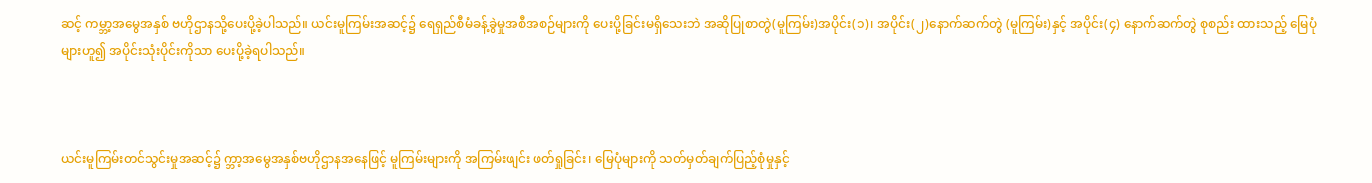ဆင့် ကမ္ဘာ့အမွေအနှစ် ဗဟိုဌာနသို့ပေးပို့ခဲ့ပါသည်။ ယင်းမူကြမ်းအဆင့်၌ ရေရှည်စီမံခန့်ခွဲမှုအစီအစဉ်များကို ပေးပို့ခြင်းမရှိသေးဘဲ အဆိုပြုစာတွဲ(မူကြမ်း)အပိုင်း(၁)၊ အပိုင်း(၂)နောက်ဆက်တွဲ (မူကြမ်း)နှင့် အပိုင်း(၄) နောက်ဆက်တွဲ စုစည်း ထားသည့် မြေပုံများဟူ၍ အပိုင်းသုံးပိုင်းကိုသာ ပေးပို့ခဲ့ရပါသည်။



ယင်းမူကြမ်းတင်သွင်းမှုအဆင့်၌ က္ဘာ့အမွေအနှစ်ဗဟိုဌာနအနေဖြင့် မူကြမ်းများကို အကြမ်းဖျင်း ဖတ်ရှုခြင်း၊ မြေပုံများကို သတ်မှတ်ချက်ပြည့်စုံမှုနှင့်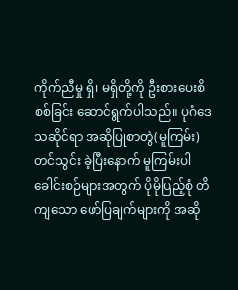ကိုက်ညီမှု ရှိ၊ မရှိတို့ကို ဦးစားပေးစိစစ်ခြင်း ဆောင်ရွက်ပါသည်။ ပုဂံဒေသဆိုင်ရာ အဆိုပြုစာတွဲ(မူကြမ်း) တင်သွင်း ခဲ့ပြီးနောက် မူကြမ်းပါ ခေါင်းစဉ်များအတွက် ပိုမိုပြည့်စုံ တိကျသော ဖော်ပြချက်များကို အဆို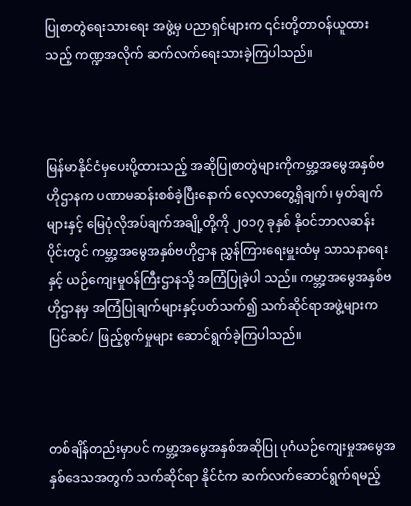ပြုစာတွဲရေးသားရေး အဖွဲ့မှ ပညာရှင်များက ၎င်းတို့တာဝန်ယူထားသည့် ကဏ္ဍအလိုက် ဆက်လက်ရေးသားခဲ့ကြပါသည်။



မြန်မာနိုင်ငံမှပေးပို့ထားသည့် အဆိုပြုစာတွဲများကိုကမ္ဘာ့အမွေအနှစ်ဗဟိုဌာနက ပဏာမဆန်းစစ်ခဲ့ပြီးနောက် လေ့လာတွေ့ရှိချက်၊ မှတ်ချက်များနှင့် မြေပုံလိုအပ်ချက်အချို့တို့ကို ၂၀၁၇ ခုနှစ် နိုဝင်ဘာလဆန်းပိုင်းတွင် ကမ္ဘာ့အမွေအနှစ်ဗဟိုဌာန ညွှန်ကြားရေးမှူးထံမှ သာသနာရေးနှင့် ယဉ်ကျေးမှုဝန်ကြီးဌာနသို့ အကြံပြုခဲ့ပါ သည်။ ကမ္ဘာ့အမွေအနှစ်ဗဟိုဌာနမှ အကြံပြုချက်များနှင့်ပတ်သက်၍ သက်ဆိုင်ရာအဖွဲ့များက ပြင်ဆင်/ ဖြည့်စွက်မှုများ ဆောင်ရွက်ခဲ့ကြပါသည်။



တစ်ချိန်တည်းမှာပင် ကမ္ဘာ့အမွေအနှစ်အဆိုပြု ပုဂံယဉ်ကျေးမှုအမွေအနှစ်ဒေသအတွက် သက်ဆိုင်ရာ နိုင်ငံက ဆက်လက်ဆောင်ရွက်ရမည့်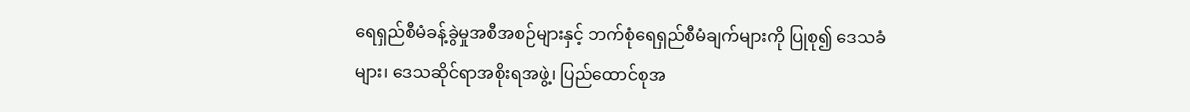ရေရှည်စီမံခန့်ခွဲမှုအစီအစဉ်များနှင့် ဘက်စုံရေရှည်စီမံချက်များကို ပြုစု၍ ဒေသခံများ၊ ဒေသဆိုင်ရာအစိုးရအဖွဲ့၊ ပြည်ထောင်စုအ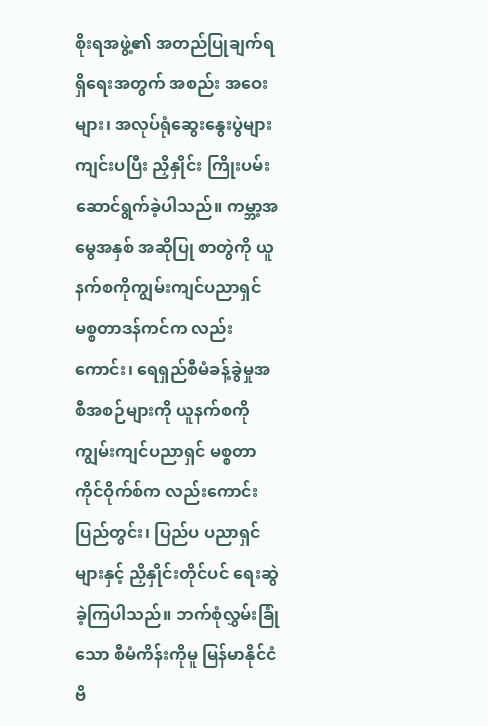စိုးရအဖွဲ့၏ အတည်ပြုချက်ရရှိရေးအတွက် အစည်း အဝေးများ၊ အလုပ်ရုံဆွေးနွေးပွဲများကျင်းပပြီး ညှိနှိုင်း ကြိုးပမ်းဆောင်ရွက်ခဲ့ပါသည်။ ကမ္ဘာ့အမွေအနှစ် အဆိုပြု စာတွဲကို ယူနက်စကိုကျွမ်းကျင်ပညာရှင် မစ္စတာဒန်ကင်က လည်းကောင်း၊ ရေရှည်စီမံခန့်ခွဲမှုအစီအစဉ်များကို ယူနက်စကိုကျွမ်းကျင်ပညာရှင် မစ္စတာ ကိုင်ဝိုက်စ်က လည်းကောင်း ပြည်တွင်း၊ ပြည်ပ ပညာရှင်များနှင့် ညှိနှိုင်းတိုင်ပင် ရေးဆွဲခဲ့ကြပါသည်။ ဘက်စုံလွှမ်းခြုံသော စီမံကိန်းကိုမူ မြန်မာနိုင်ငံ ဗိ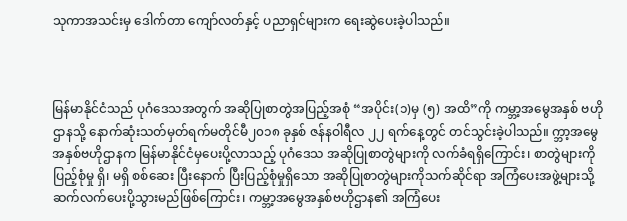သုကာအသင်းမှ ဒေါက်တာ ကျော်လတ်နှင့် ပညာရှင်များက ရေးဆွဲပေးခဲ့ပါသည်။



မြန်မာနိုင်ငံသည် ပုဂံဒေသအတွက် အဆိုပြုစာတွဲအပြည့်အစုံ “အပိုင်း(၁)မှ (၅) အထိ”ကို ကမ္ဘာ့အမွေအနှစ် ဗဟိုဌာနသို့ နောက်ဆုံးသတ်မှတ်ရက်မတိုင်မီ၂၀၁၈ ခုနှစ် ဇန်နဝါရီလ ၂၂ ရက်နေ့တွင် တင်သွင်းခဲ့ပါသည်။ က္ဘာ့အမွေအနှစ်ဗဟိုဌာနက မြန်မာနိုင်ငံမှပေးပို့လာသည့် ပုဂံဒေသ အဆိုပြုစာတွဲများကို လက်ခံရရှိကြောင်း၊ စာတွဲများကို ပြည့်စုံမှု ရှိ၊ မရှိ စစ်ဆေး ပြီးနောက် ပြီးပြည့်စုံမှုရှိသော အဆိုပြုစာတွဲများကိုသက်ဆိုင်ရာ အကြံပေးအဖွဲ့များသို့ ဆက်လက်ပေးပို့သွားမည်ဖြစ်ကြောင်း၊ ကမ္ဘာ့အမွေအနှစ်ဗဟိုဌာန၏ အကြံပေး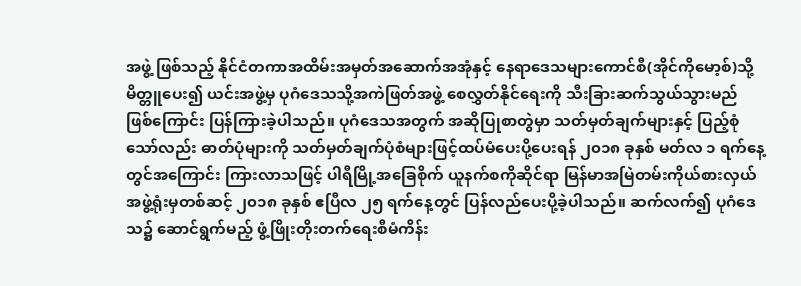အဖွဲ့ ဖြစ်သည့် နိုင်ငံတကာအထိမ်းအမှတ်အဆောက်အအုံနှင့် နေရာဒေသများကောင်စီ(အိုင်ကိုမော့စ်)သို့ မိတ္တူပေး၍ ယင်းအဖွဲ့မှ ပုဂံဒေသသို့အကဲဖြတ်အဖွဲ့ စေလွှတ်နိုင်ရေးကို သီးခြားဆက်သွယ်သွားမည် ဖြစ်ကြောင်း ပြန်ကြားခဲ့ပါသည်။ ပုဂံဒေသအတွက် အဆိုပြုစာတွဲမှာ သတ်မှတ်ချက်များနှင့် ပြည့်စုံသော်လည်း ဓာတ်ပုံများကို သတ်မှတ်ချက်ပုံစံများဖြင့်ထပ်မံပေးပို့ပေးရန် ၂၀၁၈ ခုနှစ် မတ်လ ၁ ရက်နေ့တွင်အကြောင်း ကြားလာသဖြင့် ပါရီမြို့အခြေစိုက် ယူနက်စကိုဆိုင်ရာ မြန်မာအမြဲတမ်းကိုယ်စားလှယ်အဖွဲ့ရုံးမှတစ်ဆင့် ၂၀၁၈ ခုနှစ် ဧပြီလ ၂၅ ရက်နေ့တွင် ပြန်လည်ပေးပို့ခဲ့ပါသည်။ ဆက်လက်၍ ပုဂံဒေသ၌ ဆောင်ရွက်မည့် ဖွံ့ဖြိုးတိုးတက်ရေးစီမံကိန်း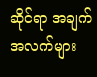ဆိုင်ရာ အချက်အလက်များ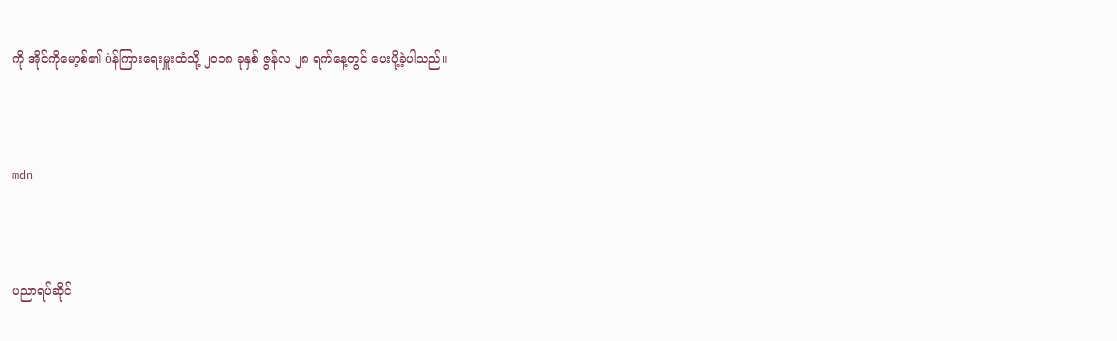ကို အိုင်ကိုမော့စ်၏ òန်ကြားရေးမှူးထံသို့ ၂၀၁၈ ခုနှစ် ဇွန်လ ၂၈ ရက်နေ့တွင် ပေးပို့ခဲ့ပါသည်။



mdn



ပညာရပ်ဆိုင်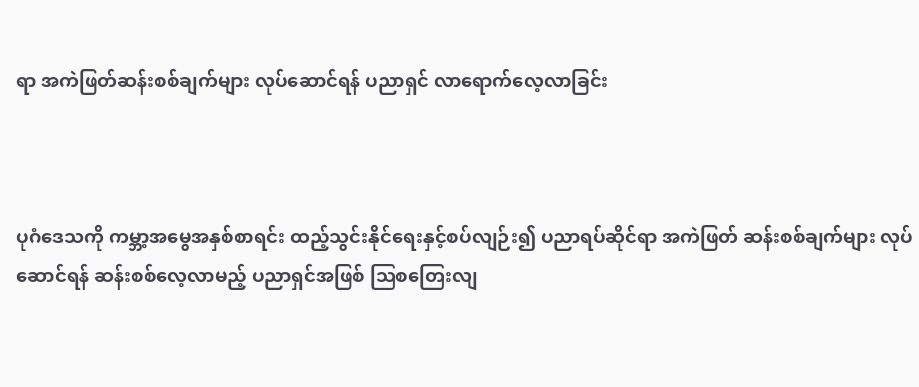ရာ အကဲဖြတ်ဆန်းစစ်ချက်များ လုပ်ဆောင်ရန် ပညာရှင် လာရောက်လေ့လာခြင်း



ပုဂံဒေသကို ကမ္ဘာ့အမွေအနှစ်စာရင်း ထည့်သွင်းနိုင်ရေးနှင့်စပ်လျဉ်း၍ ပညာရပ်ဆိုင်ရာ အကဲဖြတ် ဆန်းစစ်ချက်များ လုပ်ဆောင်ရန် ဆန်းစစ်လေ့လာမည့် ပညာရှင်အဖြစ် ဩစတြေးလျ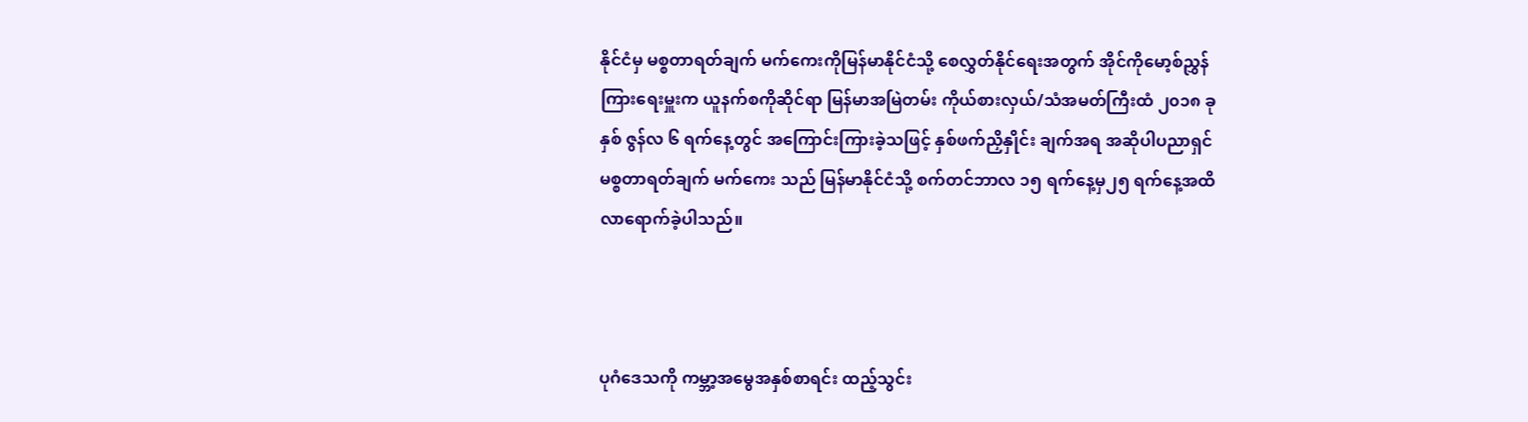နိုင်ငံမှ မစ္စတာရတ်ချက် မက်ကေးကိုမြန်မာနိုင်ငံသို့ စေလွှတ်နိုင်ရေးအတွက် အိုင်ကိုမော့စ်ညွှန်ကြားရေးမှူးက ယူနက်စကိုဆိုင်ရာ မြန်မာအမြဲတမ်း ကိုယ်စားလှယ်/သံအမတ်ကြီးထံ ၂၀၁၈ ခုနှစ် ဇွန်လ ၆ ရက်နေ့တွင် အကြောင်းကြားခဲ့သဖြင့် နှစ်ဖက်ညှိနှိုင်း ချက်အရ အဆိုပါပညာရှင် မစ္စတာရတ်ချက် မက်ကေး သည် မြန်မာနိုင်ငံသို့ စက်တင်ဘာလ ၁၅ ရက်နေ့မှ၂၅ ရက်နေ့အထိ လာရောက်ခဲ့ပါသည်။



ပုဂံဒေသကို ကမ္ဘာ့အမွေအနှစ်စာရင်း ထည့်သွင်း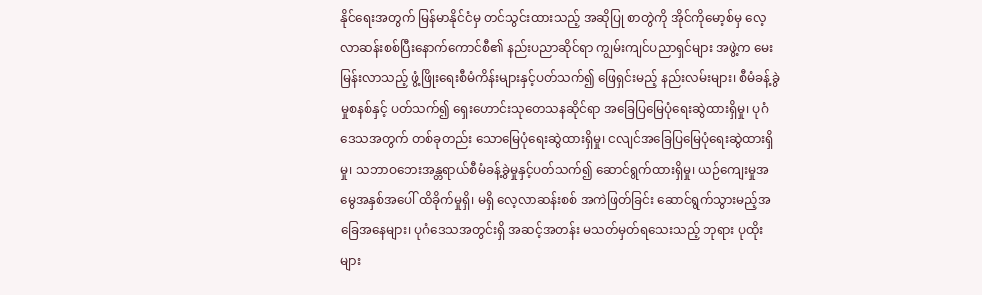နိုင်ရေးအတွက် မြန်မာနိုင်ငံမှ တင်သွင်းထားသည့် အဆိုပြု စာတွဲကို အိုင်ကိုမော့စ်မှ လေ့လာဆန်းစစ်ပြီးနောက်ကောင်စီ၏ နည်းပညာဆိုင်ရာ ကျွမ်းကျင်ပညာရှင်များ အဖွဲ့က မေးမြန်းလာသည့် ဖွံ့ဖြိုးရေးစီမံကိန်းများနှင့်ပတ်သက်၍ ဖြေရှင်းမည့် နည်းလမ်းများ၊ စီမံခန့်ခွဲမှုစနစ်နှင့် ပတ်သက်၍ ရှေးဟောင်းသုတေသနဆိုင်ရာ အခြေပြမြေပုံရေးဆွဲထားရှိမှု၊ ပုဂံဒေသအတွက် တစ်ခုတည်း သောမြေပုံရေးဆွဲထားရှိမှု၊ ငလျင်အခြေပြမြေပုံရေးဆွဲထားရှိမှု၊ သဘာဝဘေးအန္တရာယ်စီမံခန့်ခွဲမှုနှင့်ပတ်သက်၍ ဆောင်ရွက်ထားရှိမှု၊ ယဉ်ကျေးမှုအမွေအနှစ်အပေါ် ထိခိုက်မှုရှိ၊ မရှိ လေ့လာဆန်းစစ် အကဲဖြတ်ခြင်း ဆောင်ရွက်သွားမည့်အခြေအနေများ၊ ပုဂံဒေသအတွင်းရှိ အဆင့်အတန်း မသတ်မှတ်ရသေးသည့် ဘုရား ပုထိုးများ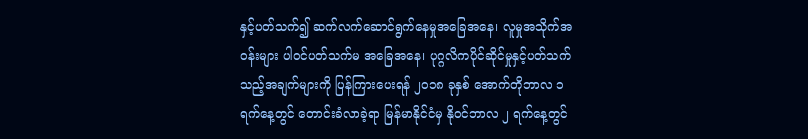နှင့်ပတ်သက်၍ ဆက်လက်ဆောင်ရွက်နေမှုအခြေအနေ၊ လူမှုအသိုက်အဝန်းများ ပါဝင်ပတ်သက်မ အခြေအနေ၊ ပုဂ္ဂလိကပိုင်ဆိုင်မှုနှင့်ပတ်သက်သည့်အချက်များကို ပြန်ကြားပေးရန် ၂၀၁၈ ခုနှစ် အောက်တိုဘာလ ၁ ရက်နေ့တွင် တောင်းခံလာခဲ့ရာ မြန်မာနိုင်ငံမှ နိုဝင်ဘာလ ၂ ရက်နေ့တွင်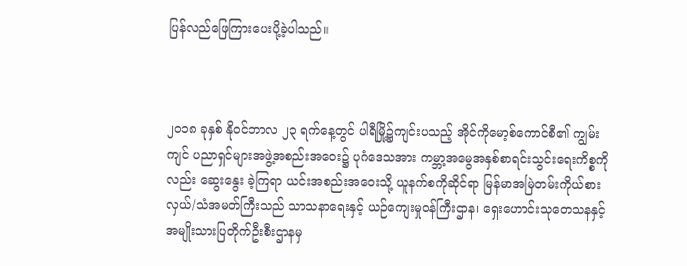ပြန်လည်ဖြေကြားပေးပို့ခဲ့ပါသည်။



၂၀၁၈ ခုနှစ် နိုဝင်ဘာလ ၂၃ ရက်နေ့တွင် ပါရီမြို့၌ကျင်းပသည့် အိုင်ကိုမော့စ်ကောင်စီ၏ ကျွမ်းကျင် ပညာရှင်များအဖွဲ့အစည်းအဝေး၌ ပုဂံဒေသအား ကမ္ဘာ့အမွေအနှစ်စာရင်းသွင်းရေးကိစ္စကိုလည်း ဆွေးနွေး ခဲ့ကြရာ ယင်းအစည်းအဝေးသို့ ယူနက်စကိုဆိုင်ရာ မြန်မာအမြဲတမ်းကိုယ်စားလှယ်/သံအမတ်ကြီးသည် သာသနာရေးနှင့် ယဉ်ကျေးမှုဝန်ကြီးဌာန၊ ရှေးဟောင်းသုတေသနနှင့် အမျိုးသားပြတိုက်ဦးစီးဌာနမှ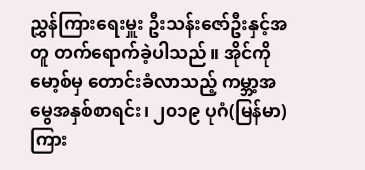ညွှန်ကြားရေးမှူး ဦးသန်းဇော်ဦးနှင့်အတူ တက်ရောက်ခဲ့ပါသည်။ အိုင်ကိုမော့စ်မှ တောင်းခံလာသည့် ကမ္ဘာ့အမွေအနှစ်စာရင်း၊ ၂၀၁၉ ပုဂံ(မြန်မာ) ကြား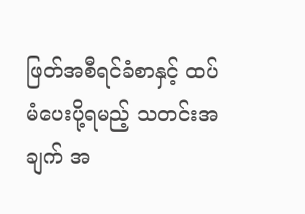ဖြတ်အစီရင်ခံစာနှင့် ထပ်မံပေးပို့ရမည့် သတင်းအချက် အ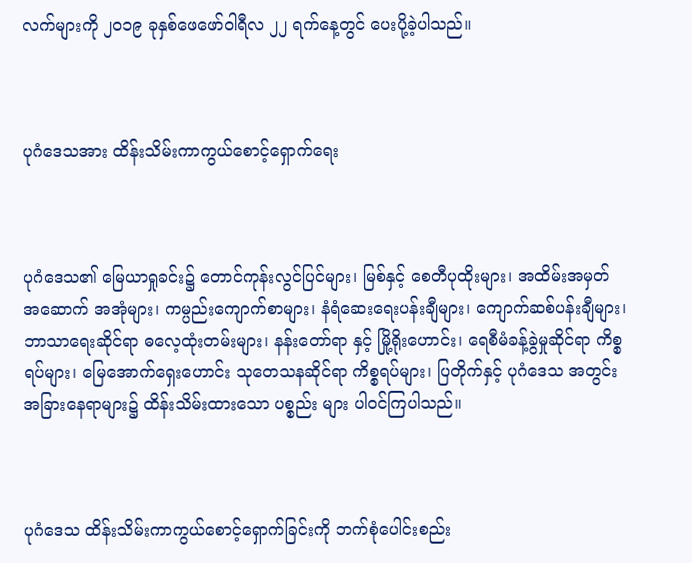လက်များကို ၂၀၁၉ ခုနှစ်ဖေဖော်ဝါရီလ ၂၂ ရက်နေ့တွင် ပေးပို့ခဲ့ပါသည်။



ပုဂံဒေသအား ထိန်းသိမ်းကာကွယ်စောင့်ရှောက်ရေး



ပုဂံဒေသ၏ မြေယာရှုခင်း၌ တောင်ကုန်းလွင်ပြင်များ၊ မြစ်နှင့် စေတီပုထိုးများ၊ အထိမ်းအမှတ် အဆောက် အအုံများ၊ ကမ္ပည်းကျောက်စာများ၊ နံရံဆေးရေးပန်းချီများ၊ ကျောက်ဆစ်ပန်းချီများ၊ ဘာသာရေးဆိုင်ရာ ဓလေ့ထုံးတမ်းများ၊ နန်းတော်ရာ နှင့် မြို့ရိုးဟောင်း၊ ရေစီမံခန့်ခွဲမှုဆိုင်ရာ ကိစ္စရပ်များ၊ မြေအောက်ရှေးဟောင်း သုတေသနဆိုင်ရာ ကိစ္စရပ်များ၊ ပြတိုက်နှင့် ပုဂံဒေသ အတွင်း အခြားနေရာများ၌ ထိန်းသိမ်းထားသော ပစ္စည်း များ ပါဝင်ကြပါသည်။



ပုဂံဒေသ ထိန်းသိမ်းကာကွယ်စောင့်ရှောက်ခြင်းကို ဘက်စုံပေါင်းစည်း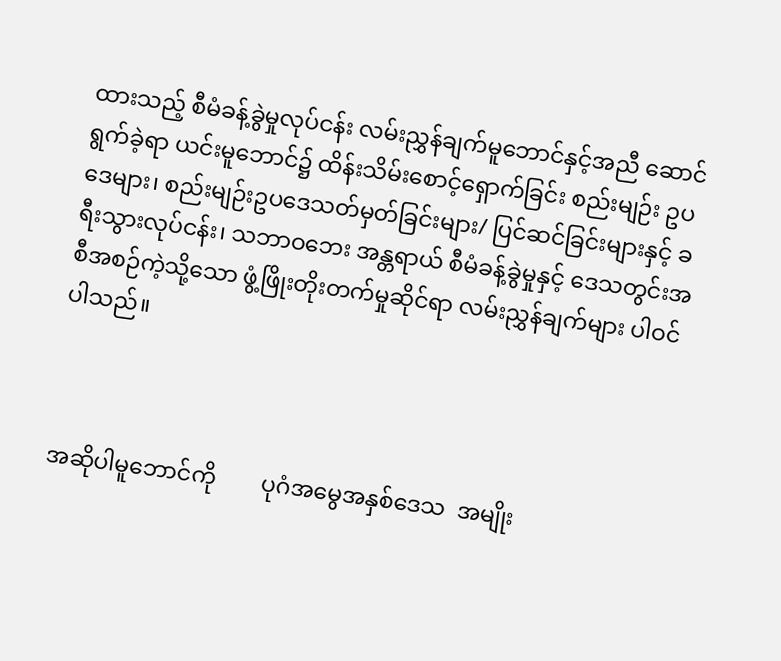ထားသည့် စီမံခန့်ခွဲမှုလုပ်ငန်း လမ်းညွှန်ချက်မူဘောင်နှင့်အညီ ဆောင်ရွက်ခဲ့ရာ ယင်းမူဘောင်၌ ထိန်းသိမ်းစောင့်ရှောက်ခြင်း စည်းမျဉ်း ဥပဒေများ၊ စည်းမျဉ်းဥပဒေသတ်မှတ်ခြင်းများ/ ပြင်ဆင်ခြင်းများနှင့် ခရီးသွားလုပ်ငန်း၊ သဘာဝဘေး အန္တရာယ် စီမံခန့်ခွဲမှုနှင့် ဒေသတွင်းအစီအစဉ်ကဲ့သို့သော ဖွံ့ဖြိုးတိုးတက်မှုဆိုင်ရာ လမ်းညွှန်ချက်များ ပါဝင်ပါသည်။



အဆိုပါမူဘောင်ကို        ပုဂံအမွေအနှစ်ဒေသ  အမျိုး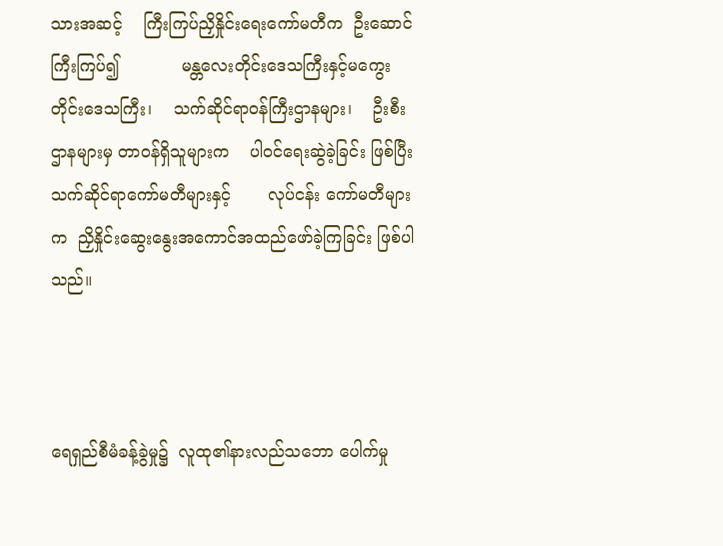သားအဆင့်    ကြီးကြပ်ညှိနှိုင်းရေးကော်မတီက  ဦးဆောင်ကြီးကြပ်၍            မန္တလေးတိုင်းဒေသကြီးနှင့်မကွေးတိုင်းဒေသကြီး၊    သက်ဆိုင်ရာဝန်ကြီးဌာနများ၊    ဦးစီးဌာနများမှ တာဝန်ရှိသူများက    ပါဝင်ရေးဆွဲခဲ့ခြင်း ဖြစ်ပြီး   သက်ဆိုင်ရာကော်မတီများနှင့်       လုပ်ငန်း ကော်မတီများက  ညှိနှိုင်းဆွေးနွေးအကောင်အထည်ဖော်ခဲ့ကြခြင်း ဖြစ်ပါသည်။



ရေရှည်စီမံခန့်ခွဲမှု၌  လူထု၏နားလည်သဘော ပေါက်မှု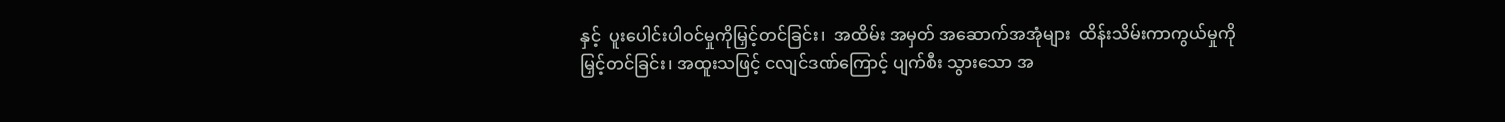နှင့်  ပူးပေါင်းပါဝင်မှုကိုမြှင့်တင်ခြင်း၊  အထိမ်း အမှတ် အဆောက်အအုံများ  ထိန်းသိမ်းကာကွယ်မှုကိုမြှင့်တင်ခြင်း၊ အထူးသဖြင့် ငလျင်ဒဏ်ကြောင့် ပျက်စီး သွားသော အ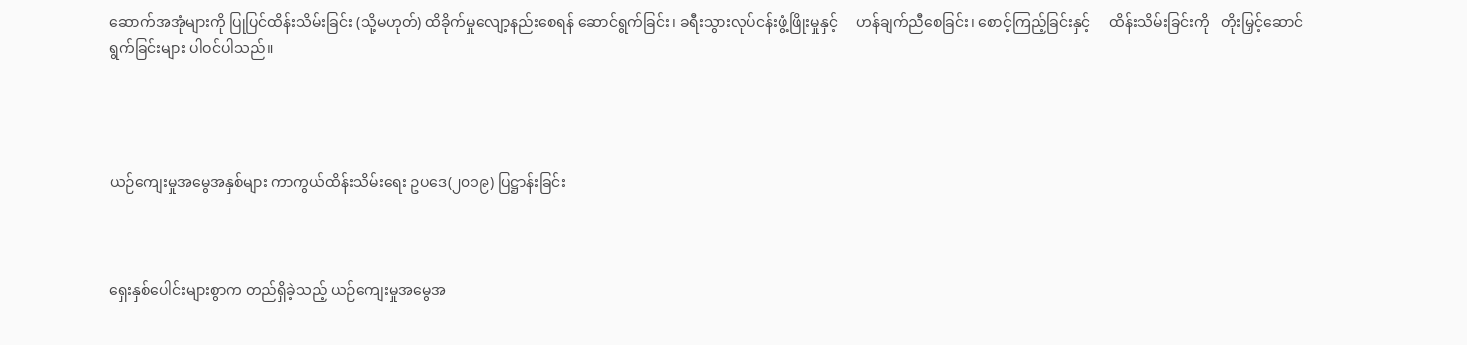ဆောက်အအုံများကို ပြုပြင်ထိန်းသိမ်းခြင်း (သို့မဟုတ်) ထိခိုက်မှုလျော့နည်းစေရန် ဆောင်ရွက်ခြင်း၊ ခရီးသွားလုပ်ငန်းဖွံ့ဖြိုးမှုနှင့်     ဟန်ချက်ညီစေခြင်း၊ စောင့်ကြည့်ခြင်းနှင့်     ထိန်းသိမ်းခြင်းကို   တိုးမြှင့်ဆောင်ရွက်ခြင်းများ ပါဝင်ပါသည်။




ယဉ်ကျေးမှုအမွေအနှစ်များ ကာကွယ်ထိန်းသိမ်းရေး ဥပဒေ(၂၀၁၉) ပြဋ္ဌာန်းခြင်း



ရှေးနှစ်ပေါင်းများစွာက တည်ရှိခဲ့သည့် ယဉ်ကျေးမှုအမွေအ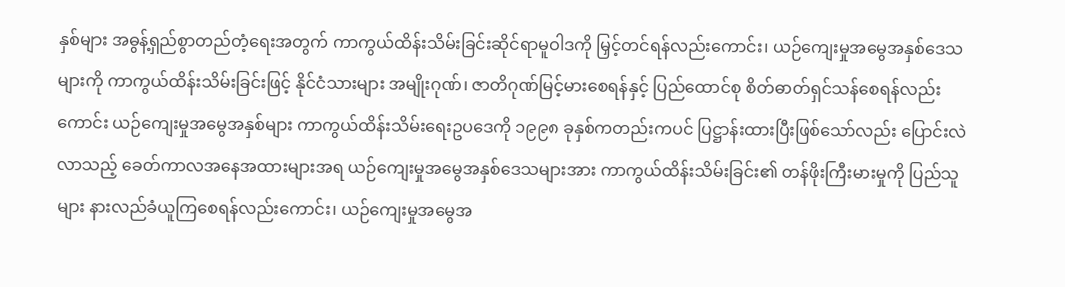နှစ်များ အဓွန့်ရှည်စွာတည်တံ့ရေးအတွက် ကာကွယ်ထိန်းသိမ်းခြင်းဆိုင်ရာမူဝါဒကို မြှင့်တင်ရန်လည်းကောင်း၊ ယဉ်ကျေးမှုအမွေအနှစ်ဒေသများကို ကာကွယ်ထိန်းသိမ်းခြင်းဖြင့် နိုင်ငံသားများ အမျိုးဂုဏ်၊ ဇာတိဂုဏ်မြင့်မားစေရန်နှင့် ပြည်ထောင်စု စိတ်ဓာတ်ရှင်သန်စေရန်လည်းကောင်း ယဉ်ကျေးမှုအမွေအနှစ်များ ကာကွယ်ထိန်းသိမ်းရေးဥပဒေကို ၁၉၉၈ ခုနှစ်ကတည်းကပင် ပြဋ္ဌာန်းထားပြီးဖြစ်သော်လည်း ပြောင်းလဲလာသည့် ခေတ်ကာလအနေအထားများအရ ယဉ်ကျေးမှုအမွေအနှစ်ဒေသများအား ကာကွယ်ထိန်းသိမ်းခြင်း၏ တန်ဖိုးကြီးမားမှုကို ပြည်သူများ နားလည်ခံယူကြစေရန်လည်းကောင်း၊ ယဉ်ကျေးမှုအမွေအ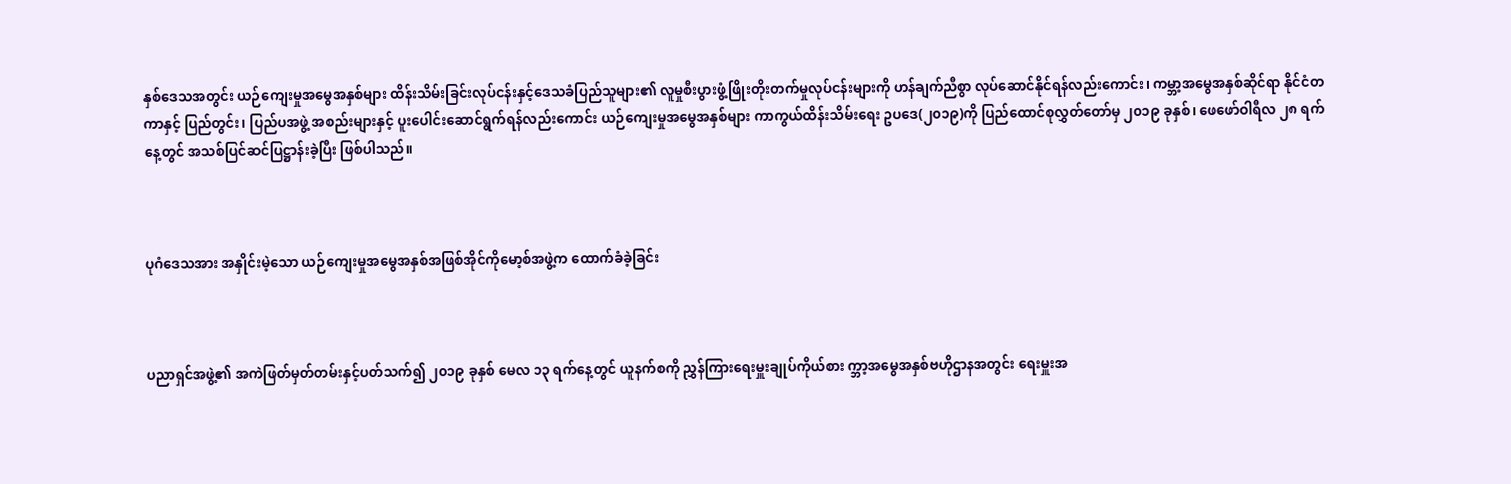နှစ်ဒေသအတွင်း ယဉ်ကျေးမှုအမွေအနှစ်များ ထိန်းသိမ်းခြင်းလုပ်ငန်းနှင့်ဒေသခံပြည်သူများ၏ လူမှုစီးပွားဖွံ့ဖြိုးတိုးတက်မှုလုပ်ငန်းများကို ဟန်ချက်ညီစွာ လုပ်ဆောင်နိုင်ရန်လည်းကောင်း၊ ကမ္ဘာ့အမွေအနှစ်ဆိုင်ရာ နိုင်ငံတကာနှင့် ပြည်တွင်း၊ ပြည်ပအဖွဲ့ အစည်းများနှင့် ပူးပေါင်းဆောင်ရွက်ရန်လည်းကောင်း ယဉ်ကျေးမှုအမွေအနှစ်များ ကာကွယ်ထိန်းသိမ်းရေး ဥပဒေ(၂၀၁၉)ကို ပြည်ထောင်စုလွှတ်တော်မှ ၂၀၁၉ ခုနှစ်၊ ဖေဖော်ဝါရီလ ၂၈ ရက်နေ့တွင် အသစ်ပြင်ဆင်ပြဋ္ဌာန်းခဲ့ပြီး ဖြစ်ပါသည်။



ပုဂံဒေသအား အနှိုင်းမဲ့သော ယဉ်ကျေးမှုအမွေအနှစ်အဖြစ်အိုင်ကိုမော့စ်အဖွဲ့က ထောက်ခံခဲ့ခြင်း



ပညာရှင်အဖွဲ့၏ အကဲဖြတ်မှတ်တမ်းနှင့်ပတ်သက်၍ ၂၀၁၉ ခုနှစ် မေလ ၁၃ ရက်နေ့တွင် ယူနက်စကို ညွှန်ကြားရေးမှူးချုပ်ကိုယ်စား က္ဘာ့အမွေအနှစ်ဗဟိုဌာနအတွင်း ရေးမှူးအ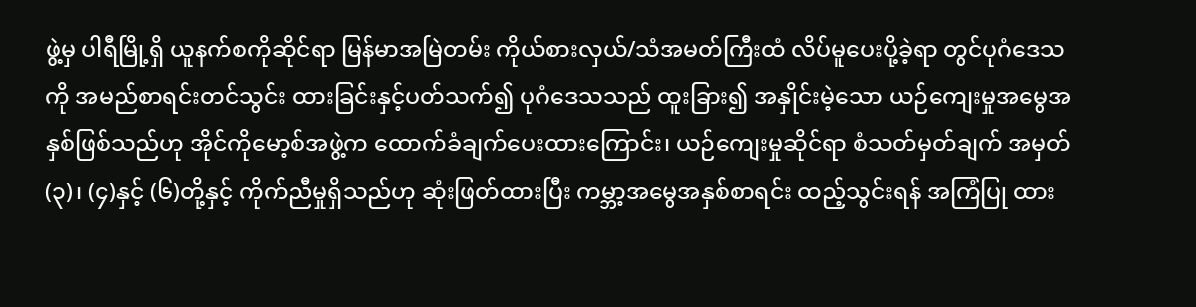ဖွဲ့မှ ပါရီမြို့ရှိ ယူနက်စကိုဆိုင်ရာ မြန်မာအမြဲတမ်း ကိုယ်စားလှယ်/သံအမတ်ကြီးထံ လိပ်မူပေးပို့ခဲ့ရာ တွင်ပုဂံဒေသကို အမည်စာရင်းတင်သွင်း ထားခြင်းနှင့်ပတ်သက်၍ ပုဂံဒေသသည် ထူးခြား၍ အနှိုင်းမဲ့သော ယဉ်ကျေးမှုအမွေအနှစ်ဖြစ်သည်ဟု အိုင်ကိုမော့စ်အဖွဲ့က ထောက်ခံချက်ပေးထားကြောင်း၊ ယဉ်ကျေးမှုဆိုင်ရာ စံသတ်မှတ်ချက် အမှတ် (၃)၊ (၄)နှင့် (၆)တို့နှင့် ကိုက်ညီမှုရှိသည်ဟု ဆုံးဖြတ်ထားပြီး ကမ္ဘာ့အမွေအနှစ်စာရင်း ထည့်သွင်းရန် အကြံပြု ထား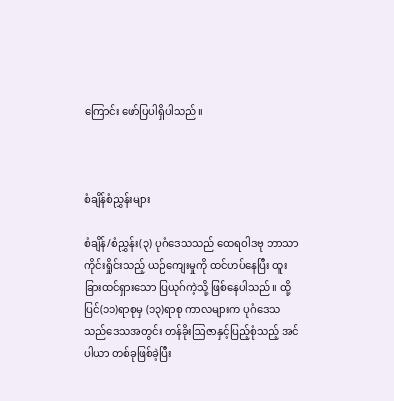ကြောင်း ဖော်ပြပါရှိပါသည်။



စံချိန်စံညွှန်းများ

စံချိန်/စံညွှန်း(၃) ပုဂံဒေသသည် ထေရဝါဒဗု ဘာသာကိုင်းရှိုင်းသည့် ယဉ်ကျေးမှုကို ထင်ဟပ်နေပြီး ထူးခြားထင်ရှားသော ပြယုဂ်ကဲ့သို့ ဖြစ်နေပါသည်။ ထို့ပြင်(၁၁)ရာစုမှ (၁၃)ရာစု ကာလများက ပုဂံဒေသသည်ဒေသအတွင်း တန်ခိုးဩဇာနှင့်ပြည့်စုံသည့် အင်ပါယာ တစ်ခုဖြစ်ခဲ့ပြီး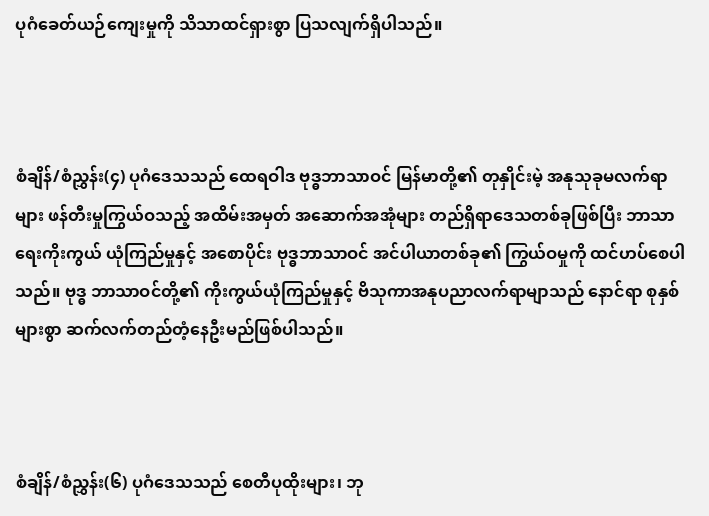ပုဂံခေတ်ယဉ်ကျေးမှုကို သိသာထင်ရှားစွာ ပြသလျက်ရှိပါသည်။



စံချိန်/စံညွှန်း(၄) ပုဂံဒေသသည် ထေရဝါဒ ဗုဒ္ဓဘာသာဝင် မြန်မာတို့၏ တုနှိုင်းမဲ့ အနုသုခုမလက်ရာများ ဖန်တီးမှုကြွယ်ဝသည့် အထိမ်းအမှတ် အဆောက်အအုံများ တည်ရှိရာဒေသတစ်ခုဖြစ်ပြီး ဘာသာရေးကိုးကွယ် ယုံကြည်မှုနှင့် အစောပိုင်း ဗုဒ္ဓဘာသာဝင် အင်ပါယာတစ်ခု၏ ကြွယ်ဝမှုကို ထင်ဟပ်စေပါသည်။ ဗုဒ္ဓ ဘာသာဝင်တို့၏ ကိုးကွယ်ယုံကြည်မှုနှင့် ဗိသုကာအနုပညာလက်ရာမျာသည် နောင်ရာ စုနှစ်များစွာ ဆက်လက်တည်တံ့နေဦးမည်ဖြစ်ပါသည်။



စံချိန်/စံညွှန်း(၆) ပုဂံဒေသသည် စေတီပုထိုးများ၊ ဘု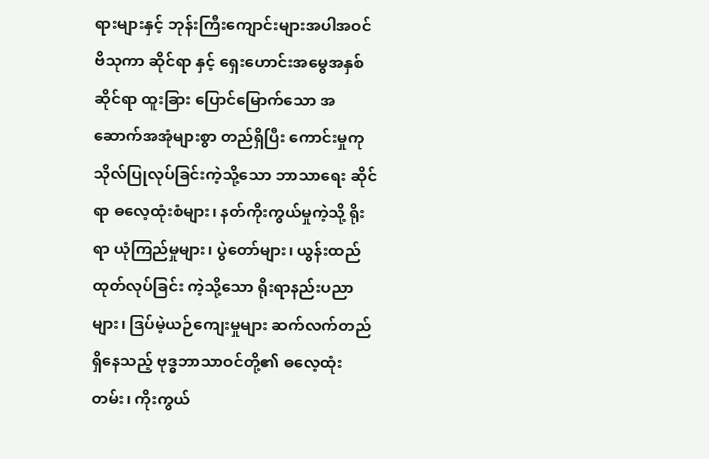ရားများနှင့် ဘုန်းကြီးကျောင်းများအပါအဝင် ဗိသုကာ ဆိုင်ရာ နှင့် ရှေးဟောင်းအမွေအနှစ်ဆိုင်ရာ ထူးခြား ပြောင်မြောက်သော အဆောက်အအုံများစွာ တည်ရှိပြီး ကောင်းမှုကုသိုလ်ပြုလုပ်ခြင်းကဲ့သို့သော ဘာသာရေး ဆိုင်ရာ ဓလေ့ထုံးစံများ၊ နတ်ကိုးကွယ်မှုကဲ့သို့ ရိုးရာ ယုံကြည်မှုများ၊ ပွဲတော်များ၊ ယွန်းထည်ထုတ်လုပ်ခြင်း ကဲ့သို့သော ရိုးရာနည်းပညာများ၊ ဒြပ်မဲ့ယဉ်ကျေးမှုများ ဆက်လက်တည်ရှိနေသည့် ဗုဒ္ဓဘာသာဝင်တို့၏ ဓလေ့ထုံးတမ်း၊ ကိုးကွယ်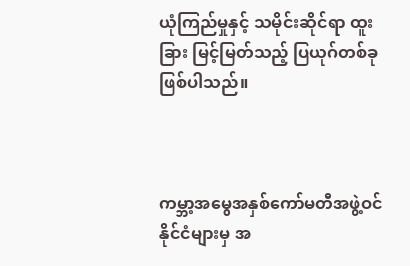ယုံကြည်မှုနှင့် သမိုင်းဆိုင်ရာ ထူးခြား မြင့်မြတ်သည့် ပြယုဂ်တစ်ခု ဖြစ်ပါသည်။



ကမ္ဘာ့အမွေအနှစ်ကော်မတီအဖွဲ့ဝင်နိုင်ငံများမှ အ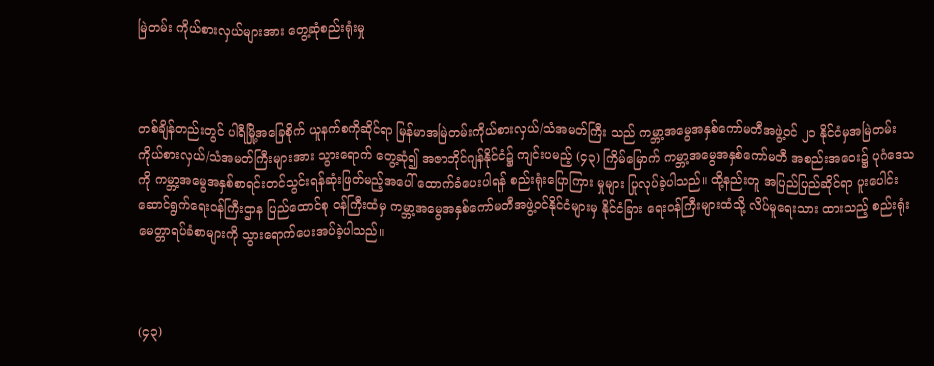မြဲတမ်း ကိုယ်စားလှယ်များအား တွေ့ဆုံစည်းရုံးမှု



တစ်ချိန်တည်းတွင် ပါရီမြို့အခြေစိုက် ယူနက်စကိုဆိုင်ရာ မြန်မာအမြဲတမ်းကိုယ်စားလှယ်/သံအမတ်ကြီး သည် ကမ္ဘာ့အမွေအနှစ်ကော်မတီအဖွဲ့ဝင် ၂၁ နိုင်ငံမှအမြဲတမ်းကိုယ်စားလှယ်/သံအမတ်ကြီးများအား သွားရောက် တွေ့ဆုံ၍ အဇာဘိုင်ဂျန်နိုင်ငံ၌ ကျင်းပမည့် (၄၃) ကြိမ်မြောက် ကမ္ဘာ့အမွေအနှစ်ကော်မတီ အစည်းအဝေး၌ ပုဂံဒေသကို ကမ္ဘာ့အမွေအနှစ်စာရင်းတင်သွင်းရန်ဆုံးဖြတ်မည့်အပေါ် ထောက်ခံပေးပါရန် စည်းရုံးပြောကြား မှုများ ပြုလုပ်ခဲ့ပါသည်။ ထို့နည်းတူ အပြည်ပြည်ဆိုင်ရာ ပူးပေါင်းဆောင်ရွက်ရေးဝန်ကြီးဌာန ပြည်ထောင်စု ဝန်ကြီးထံမှ ကမ္ဘာ့အမွေအနှစ်ကော်မတီအဖွဲ့ဝင်နိုင်ငံများမှ နိုင်ငံခြား ရေးဝန်ကြီးများထံသို့ လိပ်မူရေးသား ထားသည့် စည်းရုံး မေတ္တာရပ်ခံစာများကို သွားရောက်ပေးအပ်ခဲ့ပါသည်။



(၄၃)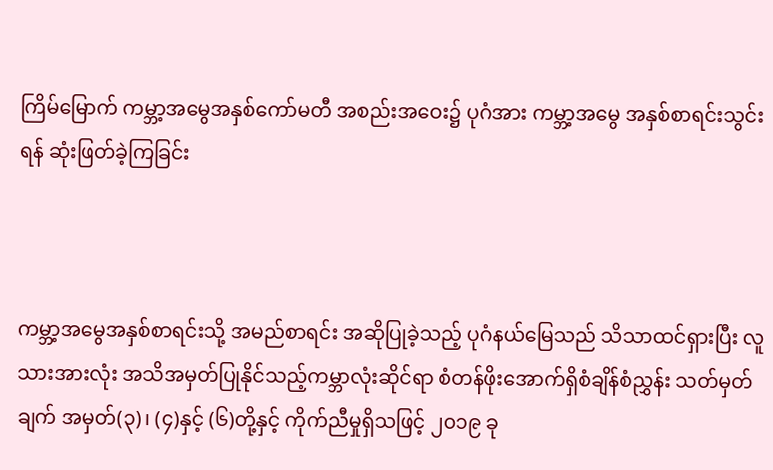ကြိမ်မြောက် ကမ္ဘာ့အမွေအနှစ်ကော်မတီ အစည်းအဝေး၌ ပုဂံအား ကမ္ဘာ့အမွေ အနှစ်စာရင်းသွင်းရန် ဆုံးဖြတ်ခဲ့ကြခြင်း



ကမ္ဘာ့အမွေအနှစ်စာရင်းသို့ အမည်စာရင်း အဆိုပြုခဲ့သည့် ပုဂံနယ်မြေသည် သိသာထင်ရှားပြီး လူသားအားလုံး အသိအမှတ်ပြုနိုင်သည့်ကမ္ဘာလုံးဆိုင်ရာ စံတန်ဖိုးအောက်ရှိစံချိန်စံညွှန်း သတ်မှတ်ချက် အမှတ်(၃)၊ (၄)နှင့် (၆)တို့နှင့် ကိုက်ညီမှုရှိသဖြင့် ၂၀၁၉ ခု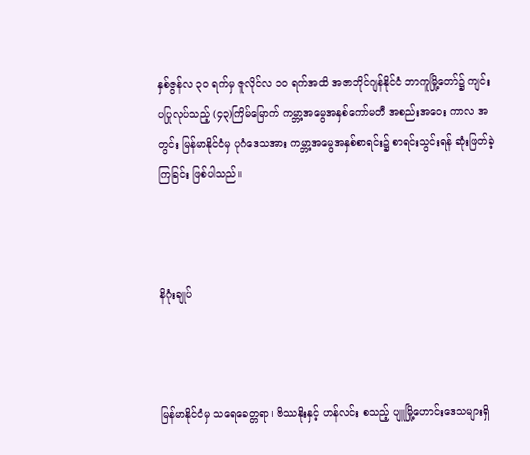နှစ်ဇွန်လ ၃၀ ရက်မှ ဇူလိုင်လ ၁၀ ရက်အထိ အဇာဘိုင်ဂျန်နိုင်ငံ ဘာကူမြို့တော်၌ ကျင်းပပြုလုပ်သည့် (၄၃)ကြိမ်မြောက် ကမ္ဘာ့အမွေအနှစ်ကော်မတီ အစည်းအဝေး ကာလ အတွင်း မြန်မာနိုင်ငံမှ ပုဂံဒေသအား ကမ္ဘာ့အမွေအနှစ်စာရင်း၌ စာရင်းသွင်းရန် ဆုံးဖြတ်ခဲ့ကြခြင်း ဖြစ်ပါသည်။



နိဂုံးချုပ်



မြန်မာနိုင်ငံမှ သရေခေတ္တရာ၊ ဗိဿနိုးနှင့် ဟန်လင်း စသည့် ပျူမြို့ဟောင်းဒေသများရှိ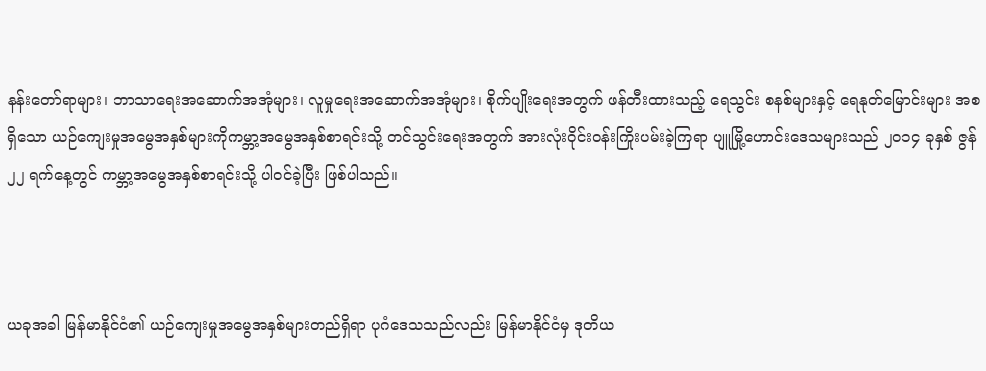နန်းတော်ရာများ၊ ဘာသာရေးအဆောက်အအုံများ၊ လူမှုရေးအဆောက်အအုံများ၊ စိုက်ပျိုးရေးအတွက် ဖန်တီးထားသည့် ရေသွင်း စနစ်များနှင့် ရေနုတ်မြောင်းများ အစရှိသော ယဉ်ကျေးမှုအမွေအနှစ်များကိုကမ္ဘာ့အမွေအနှစ်စာရင်းသို့ တင်သွင်းရေးအတွက် အားလုံးဝိုင်းဝန်းကြိုးပမ်းခဲ့ကြရာ ပျူမြို့ဟောင်းဒေသများသည် ၂၀၁၄ ခုနှစ် ဇွန် ၂၂ ရက်နေ့တွင် ကမ္ဘာ့အမွေအနှစ်စာရင်းသို့ ပါဝင်ခဲ့ပြီး ဖြစ်ပါသည်။



ယခုအခါ မြန်မာနိုင်ငံ၏ ယဉ်ကျေးမှုအမွေအနှစ်များတည်ရှိရာ ပုဂံဒေသသည်လည်း မြန်မာနိုင်ငံမှ ဒုတိယ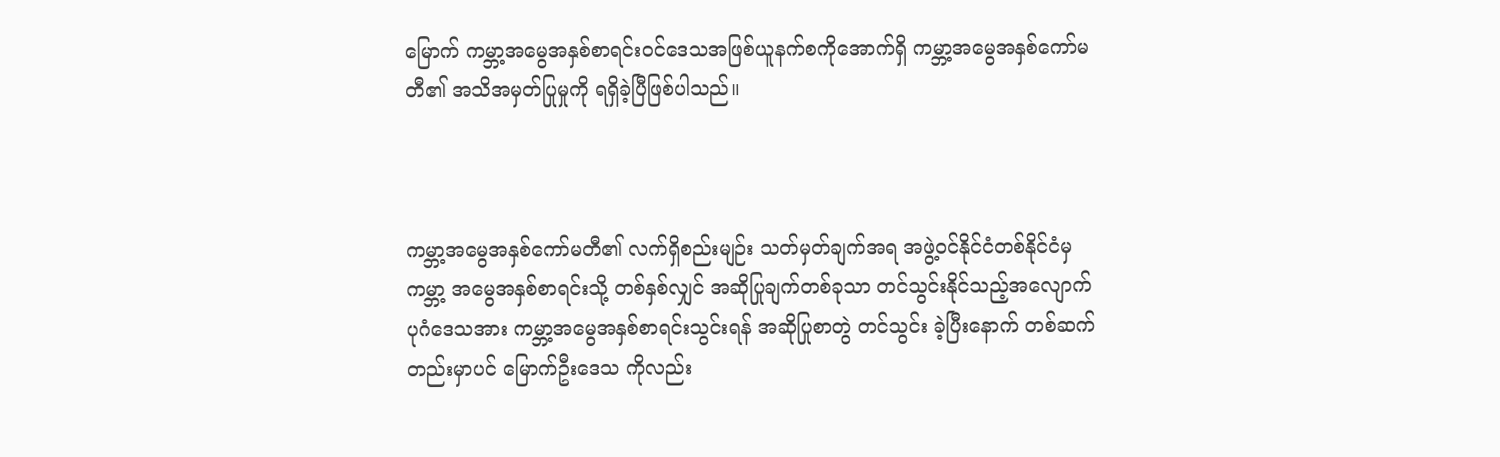မြောက် ကမ္ဘာ့အမွေအနှစ်စာရင်းဝင်ဒေသအဖြစ်ယူနက်စကိုအောက်ရှိ ကမ္ဘာ့အမွေအနှစ်ကော်မတီ၏ အသိအမှတ်ပြုမှုကို ရရှိခဲ့ပြီဖြစ်ပါသည်။



ကမ္ဘာ့အမွေအနှစ်ကော်မတီ၏ လက်ရှိစည်းမျဉ်း သတ်မှတ်ချက်အရ အဖွဲ့ဝင်နိုင်ငံတစ်နိုင်ငံမှ ကမ္ဘာ့ အမွေအနှစ်စာရင်းသို့ တစ်နှစ်လျှင် အဆိုပြုချက်တစ်ခုသာ တင်သွင်းနိုင်သည့်အလျောက် ပုဂံဒေသအား ကမ္ဘာ့အမွေအနှစ်စာရင်းသွင်းရန် အဆိုပြုစာတွဲ တင်သွင်း ခဲ့ပြီးနောက် တစ်ဆက်တည်းမှာပင် မြောက်ဦးဒေသ ကိုလည်း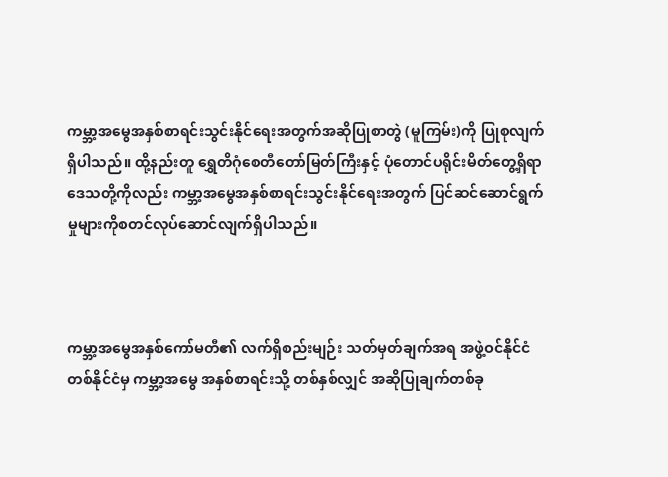ကမ္ဘာ့အမွေအနှစ်စာရင်းသွင်းနိုင်ရေးအတွက်အဆိုပြုစာတွဲ (မူကြမ်း)ကို ပြုစုလျက်ရှိပါသည်။ ထို့နည်းတူ ရွှေတိဂုံစေတီတော်မြတ်ကြီးနှင့် ပုံတောင်ပရိုင်းမိတ်တွေ့ရှိရာ ဒေသတို့ကိုလည်း ကမ္ဘာ့အမွေအနှစ်စာရင်းသွင်းနိုင်ရေးအတွက် ပြင်ဆင်ဆောင်ရွက်မှုများကိုစတင်လုပ်ဆောင်လျက်ရှိပါသည်။



ကမ္ဘာ့အမွေအနှစ်ကော်မတီ၏ လက်ရှိစည်းမျဉ်း သတ်မှတ်ချက်အရ အဖွဲ့ဝင်နိုင်ငံတစ်နိုင်ငံမှ ကမ္ဘာ့အမွေ အနှစ်စာရင်းသို့ တစ်နှစ်လျှင် အဆိုပြုချက်တစ်ခု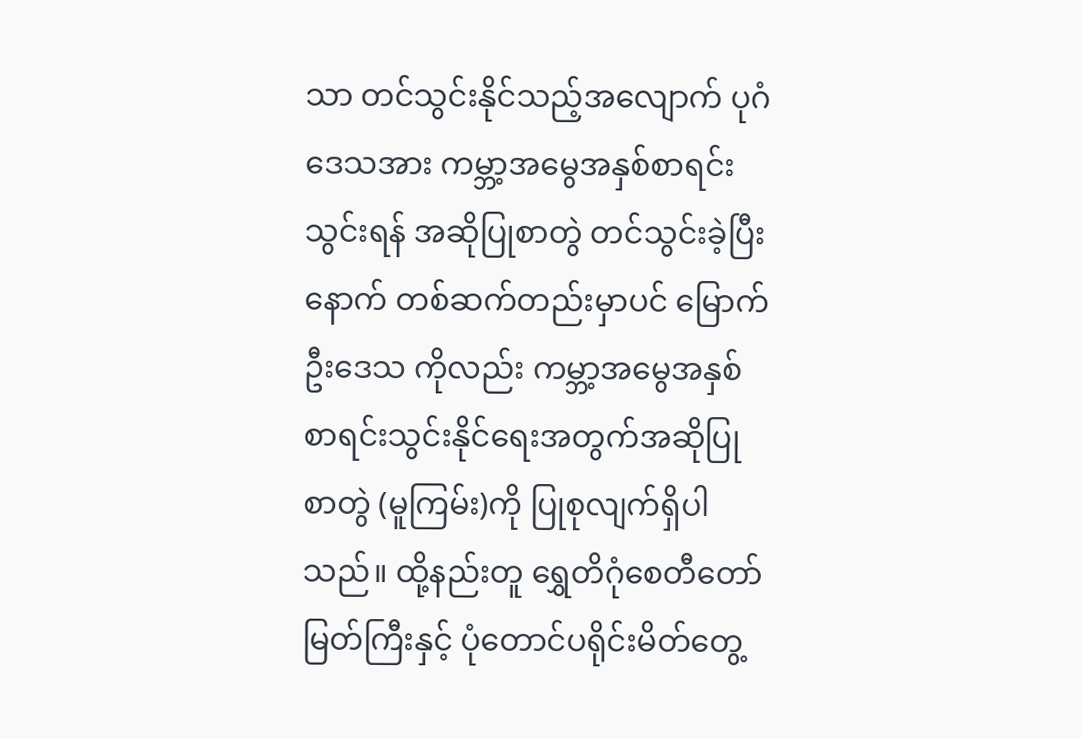သာ တင်သွင်းနိုင်သည့်အလျောက် ပုဂံဒေသအား ကမ္ဘာ့အမွေအနှစ်စာရင်းသွင်းရန် အဆိုပြုစာတွဲ တင်သွင်းခဲ့ပြီးနောက် တစ်ဆက်တည်းမှာပင် မြောက်ဦးဒေသ ကိုလည်း ကမ္ဘာ့အမွေအနှစ်စာရင်းသွင်းနိုင်ရေးအတွက်အဆိုပြုစာတွဲ (မူကြမ်း)ကို ပြုစုလျက်ရှိပါသည်။ ထို့နည်းတူ ရွှေတိဂုံစေတီတော်မြတ်ကြီးနှင့် ပုံတောင်ပရိုင်းမိတ်တွေ့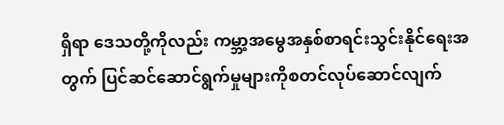ရှိရာ ဒေသတို့ကိုလည်း ကမ္ဘာ့အမွေအနှစ်စာရင်းသွင်းနိုင်ရေးအတွက် ပြင်ဆင်ဆောင်ရွက်မှုများကိုစတင်လုပ်ဆောင်လျက်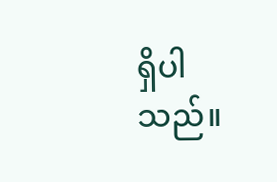ရှိပါသည်။